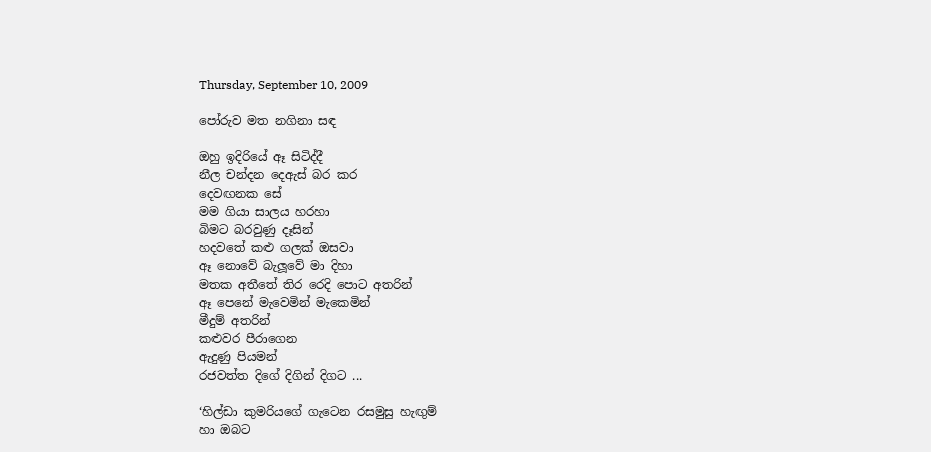Thursday, September 10, 2009

පෝරුව මත නගිනා සඳ

ඔහු ඉදිරියේ ඈ සිටිද්දී
නීල චන්දන දෙඇස් බර කර
දෙවඟනක සේ
මම ගියා සාලය හරහා
බිමට බරවුණු දෑසින්
හදවතේ කළු ගලක් ඔසවා
ඈ නොවේ බැලූවේ මා දිහා
මතක අතීතේ තිර රෙදි පොට අතරින්
ඈ පෙනේ මැවෙමින් මැකෙමින්
මීදුම් අතරින්
කළුවර පීරාගෙන
ඇදුණු පියමන්
රජවත්ත දිගේ දිගින් දිගට ...

‘හිල්ඩා කුමරියගේ ගැටෙන රසමුසු හැඟුම්
හා ඔබට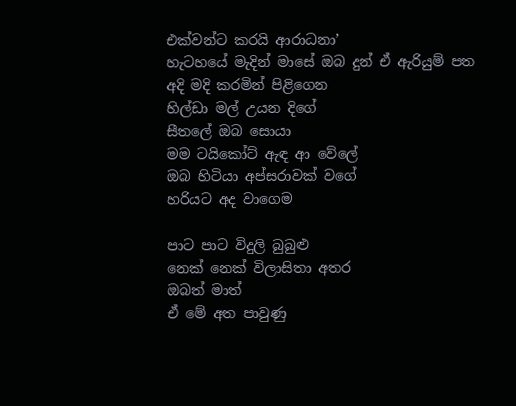එක්වන්ට කරයි ආරාධනා’
හැටහයේ මැදින් මාසේ ඔබ දුන් ඒ ඇරියුම් පත
අදි මදි කරමින් පිළිගෙන
හිල්ඩා මල් උයන දිගේ
සීතලේ ඔබ සොයා
මම ටයිකෝට් ඇඳ ආ වේලේ
ඔබ හිටියා අප්සරාවක් වගේ
හරියට අද වාගෙම

පාට පාට විදුලි බුබුළු
නෙක් නෙක් විලාසිතා අතර
ඔබත් මාත්
ඒ මේ අත පාවුණු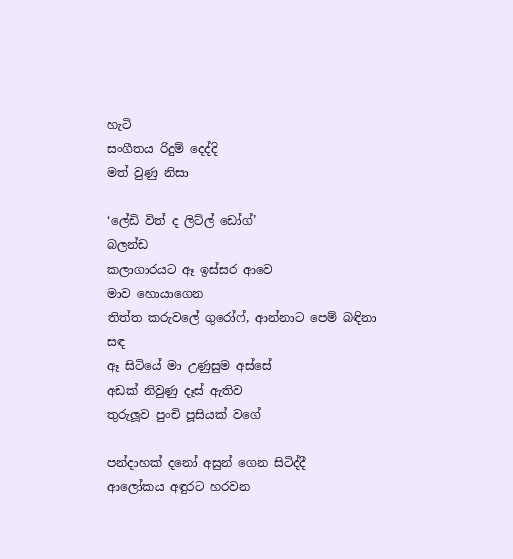හැටි
සංගීතය රිදුම් දෙද්දි
මත් වුණු නිසා

‘ලේඩි විත් ද ලිට්ල් ඩෝග්’
බලන්ඩ
කලාගාරයට ඈ ඉස්සර ආවෙ
මාව හොයාගෙන
තිත්ත කරුවලේ ගුරෝෆ්, ආන්නාට පෙම් බඳිනා සඳ
ඈ සිටියේ මා උණුසුම අස්සේ
අඩක් නිවුණු දෑස් ඇතිව
තුරුලූව පුංචි පූසියක් වගේ

පන්දාහක් දනෝ අසුන් ගෙන සිටිද්දී
ආලෝකය අඳුරට හරවන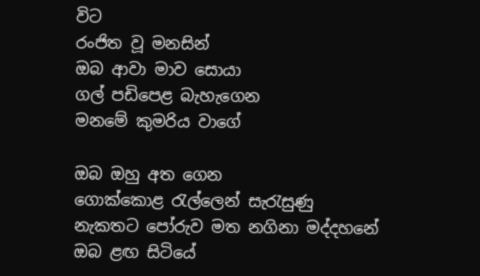විට
රංජිත වූ මනසින්
ඔබ ආවා මාව සොයා
ගල් පඩිපෙළ බැහැගෙන
මනමේ කුමරිය වාගේ

ඔබ ඔහු අත ගෙන
ගොක්කොළ රැල්ලෙන් සැරැසුණු
නැකතට පෝරුව මත නගිනා මද්දහනේ
ඔබ ළඟ සිටියේ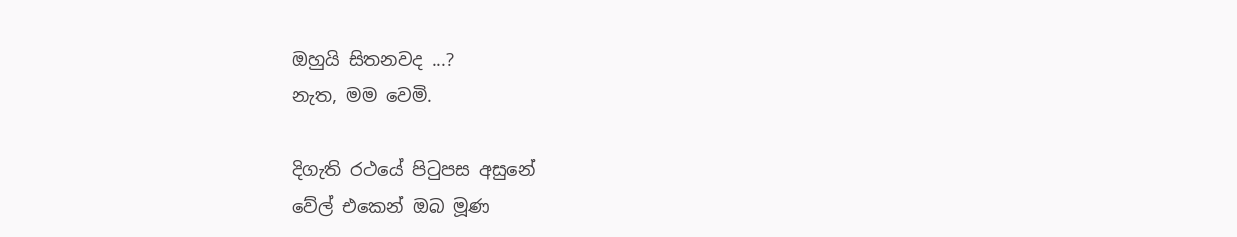ඔහුයි සිතනවද ...?
නැත, මම වෙමි.

දිගැති රථයේ පිටුපස අසුනේ
වේල් එකෙන් ඔබ මූණ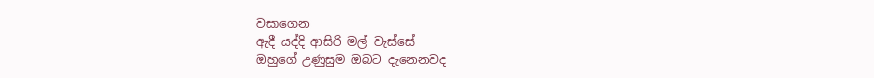වසාගෙන
ඇදී යද්දි ආසිරි මල් වැස්සේ
ඔහුගේ උණුසුම ඔබට දැනෙනවද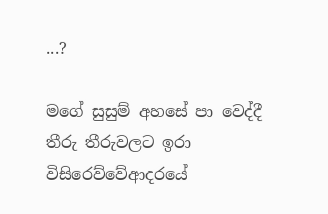...?

මගේ සුසුම් අහසේ පා වෙද්දී
තීරු තීරුවලට ඉරා
විසිරෙව්වේආදරයේ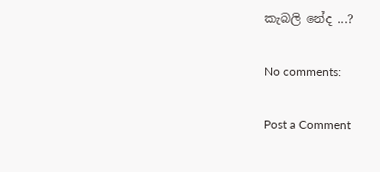කැබලි නේද ...?

No comments:

Post a Comment